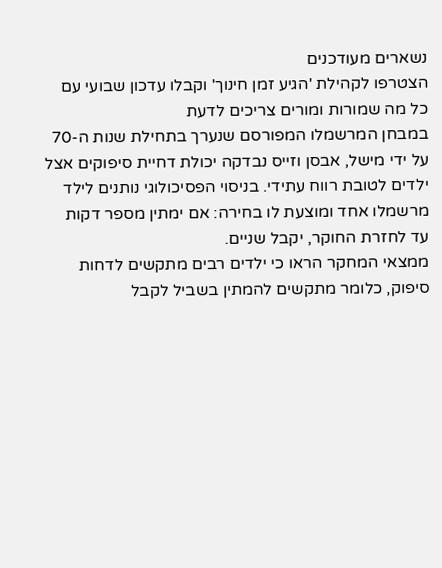נשארים מעודכנים
הצטרפו לקהילת 'הגיע זמן חינוך' וקבלו עדכון שבועי עם כל מה שמורות ומורים צריכים לדעת
במבחן המרשמלו המפורסם שנערך בתחילת שנות ה-70 על ידי מישל, אבסן וזייס נבדקה יכולת דחיית סיפוקים אצל ילדים לטובת רווח עתידי. בניסוי הפסיכולוגי נותנים לילד מרשמלו אחד ומוצעת לו בחירה: אם ימתין מספר דקות עד לחזרת החוקר, יקבל שניים.
ממצאי המחקר הראו כי ילדים רבים מתקשים לדחות סיפוק, כלומר מתקשים להמתין בשביל לקבל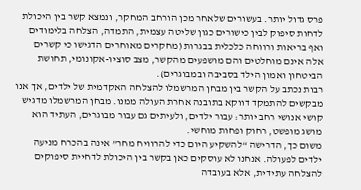פרס גדול יותר. בעשורים שלאחר מכן הורחב המחקר, ונמצא קשר בין היכולת לדחות סיפוק לבין כישורים כגון שליטה עצמית, התמדה, הצלחה בלימודים ואף בריאות ורווחה כלכלית בבגרות (מחקרים מאוחרים הדגישו כי קשרים אלה אינם מוחלטים והם מושפעים מהקשר, מצב סוציו-אקונומי, תחושת הביטחון ואמון הילד בסביבה ובמבוגרים).
רבות נכתב על הקשר בין מבחן המרשמלו להצלחה האקדמית של ילדים, אך אנו מבקשים להתמקד דווקא בתובנה אחרת העולה ממנו. מבחן המרשמלו מדגיש קושי אנושי רחב יותר: עבור ילדים, ולעיתים גם עבור מבוגרים, העתיד הוא מושג מופשט, רחוק ופחות מוחשי.
משום כך, הדרישה “להשקיע היום כדי להרוויח מחר” אינה בהכרח מניעה ילדים לפעולה. אנחנו לא עוסקים כאן בקשר בין היכולת לדחיית סיפוקים להצלחה עתידית, אלא בעובדה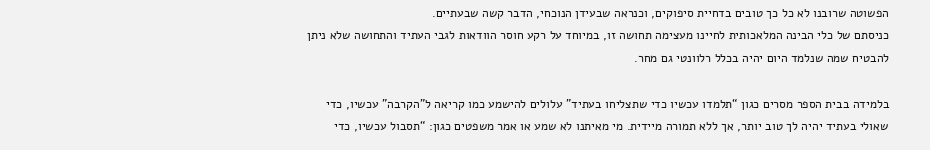הפשוטה שרובנו לא כל כך טובים בדחיית סיפוקים, וכנראה שבעידן הנוכחי, הדבר קשה שבעתיים.
כניסתם של כלי הבינה המלאכותית לחיינו מעצימה תחושה זו, במיוחד על רקע חוסר הוודאות לגבי העתיד והתחושה שלא ניתן להבטיח שמה שנלמד היום יהיה בכלל רלוונטי גם מחר.

בלמידה בבית הספר מסרים כגון “תלמדו עכשיו כדי שתצליחו בעתיד” עלולים להישמע כמו קריאה ל"הקרבה" עכשיו, כדי שאולי בעתיד יהיה לך טוב יותר, אך ללא תמורה מיידית. מי מאיתנו לא שמע או אמר משפטים כגון: “תסבול עכשיו, כדי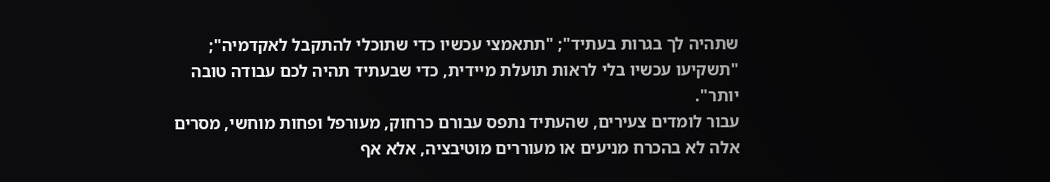שתהיה לך בגרות בעתיד"; "תתאמצי עכשיו כדי שתוכלי להתקבל לאקדמיה"; "תשקיעו עכשיו בלי לראות תועלת מיידית, כדי שבעתיד תהיה לכם עבודה טובה יותר".
עבור לומדים צעירים, שהעתיד נתפס עבורם כרחוק, מעורפל ופחות מוחשי, מסרים אלה לא בהכרח מניעים או מעוררים מוטיבציה, אלא אף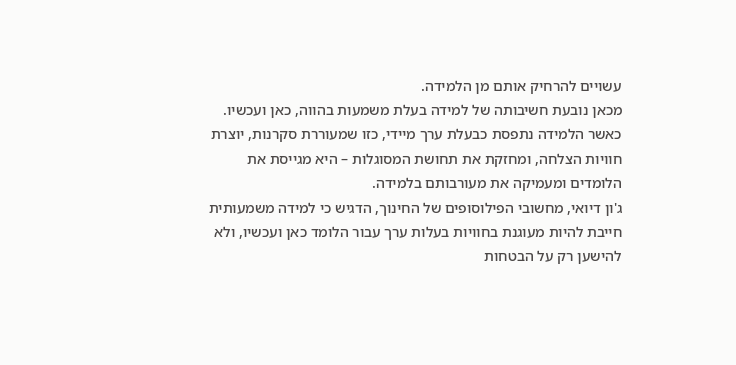עשויים להרחיק אותם מן הלמידה.
מכאן נובעת חשיבותה של למידה בעלת משמעות בהווה, כאן ועכשיו. כאשר הלמידה נתפסת כבעלת ערך מיידי, כזו שמעוררת סקרנות, יוצרת חוויות הצלחה, ומחזקת את תחושת המסוגלות – היא מגייסת את הלומדים ומעמיקה את מעורבותם בלמידה.
ג'ון דיואי, מחשובי הפילוסופים של החינוך, הדגיש כי למידה משמעותית חייבת להיות מעוגנת בחוויות בעלות ערך עבור הלומד כאן ועכשיו, ולא להישען רק על הבטחות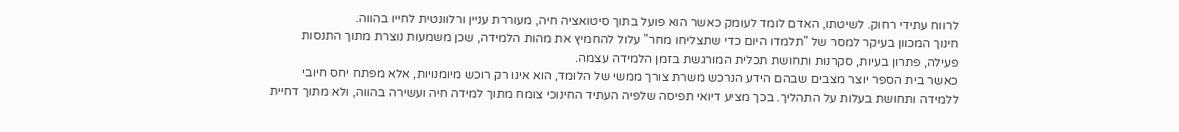לרווח עתידי רחוק. לשיטתו, האדם לומד לעומק כאשר הוא פועל בתוך סיטואציה חיה, מעוררת עניין ורלוונטית לחייו בהווה.
חינוך המכוון בעיקר למסר של "תלמדו היום כדי שתצליחו מחר" עלול להחמיץ את מהות הלמידה, שכן משמעות נוצרת מתוך התנסות פעילה, פתרון בעיות, סקרנות ותחושת תכלית המורגשת בזמן הלמידה עצמה.
כאשר בית הספר יוצר מצבים שבהם הידע הנרכש משרת צורך ממשי של הלומד, הוא אינו רק רוכש מיומנויות, אלא מפתח יחס חיובי ללמידה ותחושת בעלות על התהליך. בכך מציע דיואי תפיסה שלפיה העתיד החינוכי צומח מתוך למידה חיה ועשירה בהווה, ולא מתוך דחיית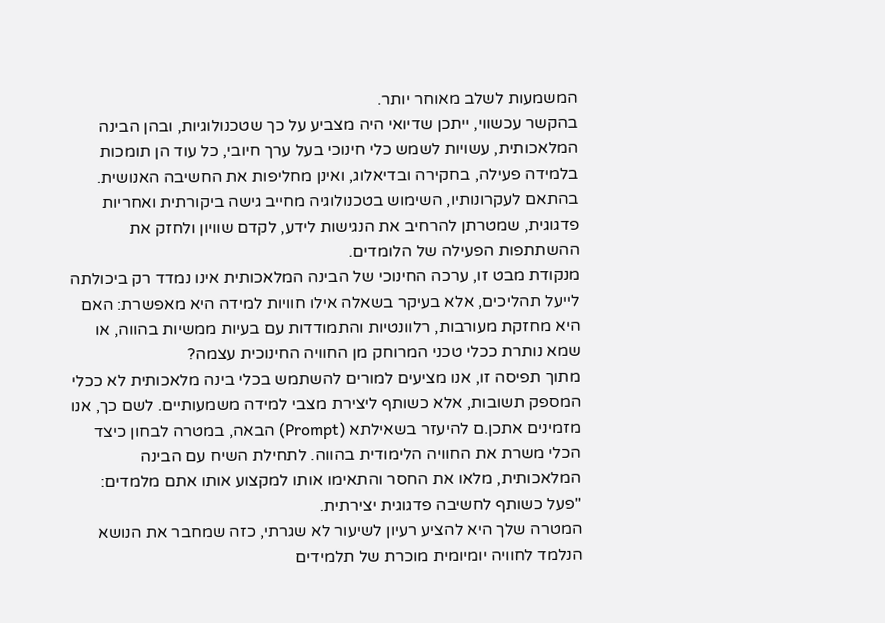המשמעות לשלב מאוחר יותר.
בהקשר עכשווי, ייתכן שדיואי היה מצביע על כך שטכנולוגיות, ובהן הבינה המלאכותית, עשויות לשמש כלי חינוכי בעל ערך חיובי, כל עוד הן תומכות בלמידה פעילה, בחקירה ובדיאלוג, ואינן מחליפות את החשיבה האנושית. בהתאם לעקרונותיו, השימוש בטכנולוגיה מחייב גישה ביקורתית ואחריות פדגוגית, שמטרתן להרחיב את הנגישות לידע, לקדם שוויון ולחזק את ההשתתפות הפעילה של הלומדים.
מנקודת מבט זו, ערכה החינוכי של הבינה המלאכותית אינו נמדד רק ביכולתה לייעל תהליכים, אלא בעיקר בשאלה אילו חוויות למידה היא מאפשרת: האם היא מחזקת מעורבות, רלוונטיות והתמודדות עם בעיות ממשיות בהווה, או שמא נותרת ככלי טכני המרוחק מן החוויה החינוכית עצמה?
מתוך תפיסה זו, אנו מציעים למורים להשתמש בכלי בינה מלאכותית לא ככלי המספק תשובות, אלא כשותף ליצירת מצבי למידה משמעותיים. לשם כך, אנו מזמינים אתכן.ם להיעזר בשאילתא (Prompt) הבאה, במטרה לבחון כיצד הכלי משרת את החוויה הלימודית בהווה. לתחילת השיח עם הבינה המלאכותית, מלאו את החסר והתאימו אותו למקצוע אותו אתם מלמדים:
"פעל כשותף לחשיבה פדגוגית יצירתית.
המטרה שלך היא להציע רעיון לשיעור לא שגרתי, כזה שמחבר את הנושא הנלמד לחוויה יומיומית מוכרת של תלמידים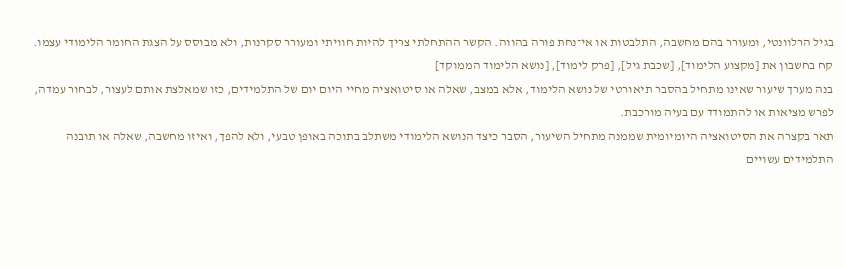בגיל הרלוונטי, ומעורר בהם מחשבה, התלבטות או אי־נחת פורה בהווה. הקשר ההתחלתי צריך להיות חוויתי ומעורר סקרנות, ולא מבוסס על הצגת החומר הלימודי עצמו.
קח בחשבון את [מקצוע הלימוד], [שכבת גיל], [פרק לימוד], [נושא הלימוד הממוקד]
בנה מערך שיעור שאינו מתחיל בהסבר תיאורטי של נושא הלימוד, אלא במצב, שאלה או סיטואציה מחיי היום יום של התלמידים, כזו שמאלצת אותם לעצור, לבחור עמדה, לפרש מציאות או להתמודד עם בעיה מורכבת.
תאר בקצרה את הסיטואציה היומיומית שממנה מתחיל השיעור, הסבר כיצד הנושא הלימודי משתלב בתוכה באופן טבעי, ולא להפך, ואיזו מחשבה, שאלה או תובנה התלמידים עשויים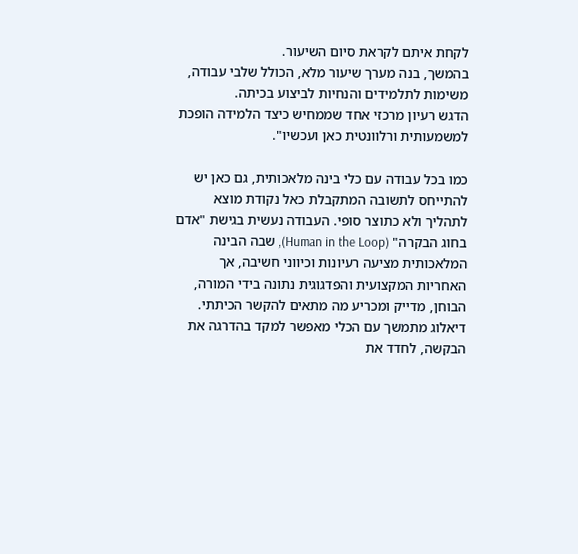לקחת איתם לקראת סיום השיעור.
בהמשך, בנה מערך שיעור מלא, הכולל שלבי עבודה, משימות לתלמידים והנחיות לביצוע בכיתה.
הדגש רעיון מרכזי אחד שממחיש כיצד הלמידה הופכת למשמעותית ורלוונטית כאן ועכשיו".

כמו בכל עבודה עם כלי בינה מלאכותית, גם כאן יש להתייחס לתשובה המתקבלת כאל נקודת מוצא לתהליך ולא כתוצר סופי. העבודה נעשית בגישת "אדם בחוג הבקרה" (Human in the Loop), שבה הבינה המלאכותית מציעה רעיונות וכיווני חשיבה, אך האחריות המקצועית והפדגוגית נתונה בידי המורה, הבוחן, מדייק ומכריע מה מתאים להקשר הכיתתי.
דיאלוג מתמשך עם הכלי מאפשר למקד בהדרגה את הבקשה, לחדד את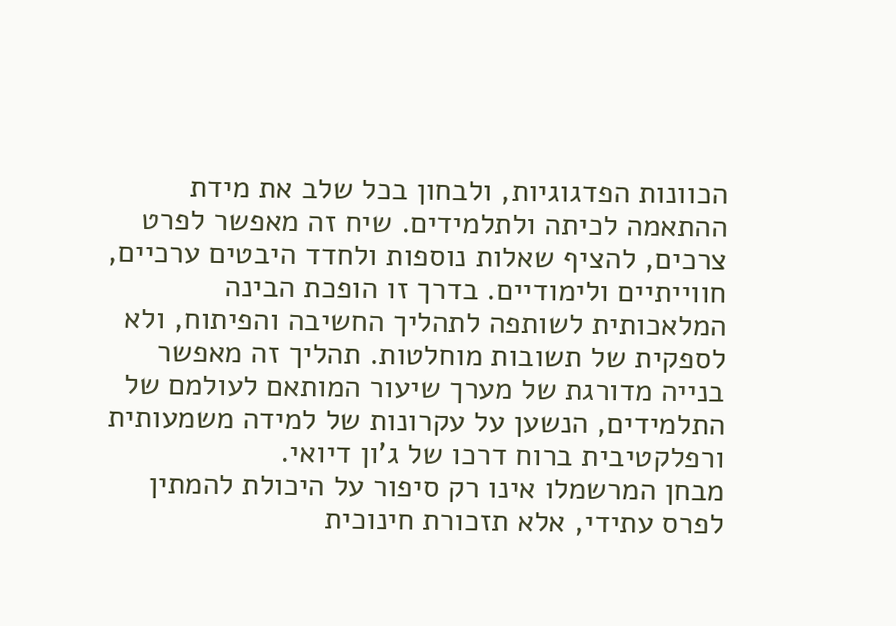הכוונות הפדגוגיות, ולבחון בכל שלב את מידת ההתאמה לכיתה ולתלמידים. שיח זה מאפשר לפרט צרכים, להציף שאלות נוספות ולחדד היבטים ערכיים, חווייתיים ולימודיים. בדרך זו הופכת הבינה המלאכותית לשותפה לתהליך החשיבה והפיתוח, ולא לספקית של תשובות מוחלטות. תהליך זה מאפשר בנייה מדורגת של מערך שיעור המותאם לעולמם של התלמידים, הנשען על עקרונות של למידה משמעותית ורפלקטיבית ברוח דרכו של ג’ון דיואי.
מבחן המרשמלו אינו רק סיפור על היכולת להמתין לפרס עתידי, אלא תזכורת חינוכית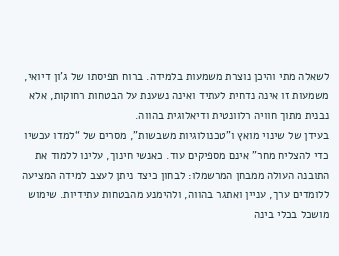לשאלה מתי והיכן נוצרת משמעות בלמידה. ברוח תפיסתו של ג’ון דיואי, משמעות זו אינה נדחית לעתיד ואינה נשענת על הבטחות רחוקות, אלא נבנית מתוך חוויה רלוונטית ודיאלוגית בהווה.
בעידן של שינוי מואץ ו"טכנולוגיות משבשות", מסרים של “למדו עכשיו כדי להצליח מחר” אינם מספיקים עוד. כאנשי חינוך, עלינו ללמוד את התובנה העולה ממבחן המרשמלו: לבחון כיצד ניתן לעצב למידה המציעה ללומדים ערך, עניין ואתגר בהווה, ולהימנע מהבטחות עתידיות. שימוש מושכל בכלי בינה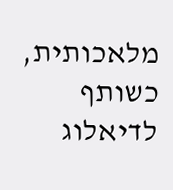מלאכותית, כשותף לדיאלוג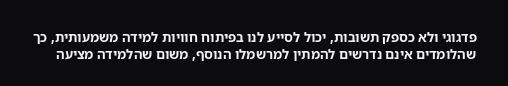פדגוגי ולא כספק תשובות, יכול לסייע לנו בפיתוח חוויות למידה משמעותית, כך שהלומדים אינם נדרשים להמתין למרשמלו הנוסף, משום שהלמידה מציעה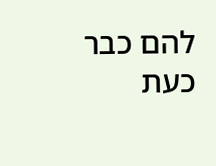להם כבר כעת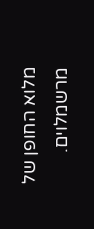מלוא החופן של מרשמלוים.